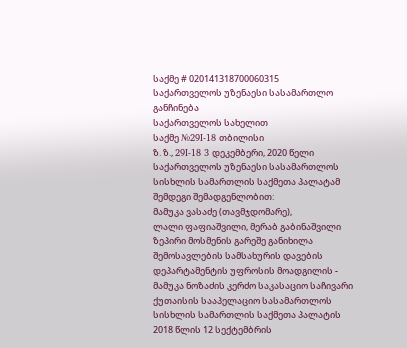საქმე # 020141318700060315
საქართველოს უზენაესი სასამართლო
განჩინება
საქართველოს სახელით
საქმე №29I-18 თბილისი
ზ. ზ., 29I-18 3 დეკემბერი, 2020 წელი
საქართველოს უზენაესი სასამართლოს სისხლის სამართლის საქმეთა პალატამ შემდეგი შემადგენლობით:
მამუკა ვასაძე (თავმჯდომარე),
ლალი ფაფიაშვილი, მერაბ გაბინაშვილი
ზეპირი მოსმენის გარეშე განიხილა შემოსავლების სამსახურის დავების დეპარტამენტის უფროსის მოადგილის - მამუკა ნოზაძის კერძო საკასაციო საჩივარი ქუთაისის სააპელაციო სასამართლოს სისხლის სამართლის საქმეთა პალატის 2018 წლის 12 სექტემბრის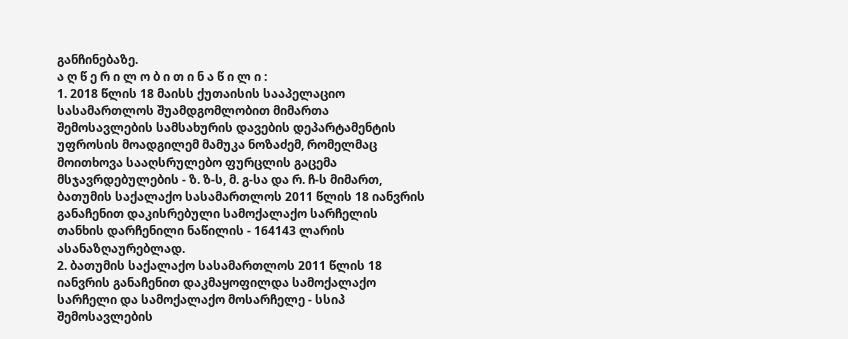განჩინებაზე.
ა ღ წ ე რ ი ლ ო ბ ი თ ი ნ ა წ ი ლ ი :
1. 2018 წლის 18 მაისს ქუთაისის სააპელაციო სასამართლოს შუამდგომლობით მიმართა შემოსავლების სამსახურის დავების დეპარტამენტის უფროსის მოადგილემ მამუკა ნოზაძემ, რომელმაც მოითხოვა სააღსრულებო ფურცლის გაცემა მსჯავრდებულების - ზ. ზ-ს, მ. გ-სა და რ. ჩ-ს მიმართ, ბათუმის საქალაქო სასამართლოს 2011 წლის 18 იანვრის განაჩენით დაკისრებული სამოქალაქო სარჩელის თანხის დარჩენილი ნაწილის - 164143 ლარის ასანაზღაურებლად.
2. ბათუმის საქალაქო სასამართლოს 2011 წლის 18 იანვრის განაჩენით დაკმაყოფილდა სამოქალაქო სარჩელი და სამოქალაქო მოსარჩელე - სსიპ შემოსავლების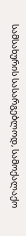სამსახურის სასარგებლოდ, სამოქალაქო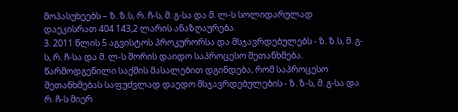მოპასუხეებს – ზ. ზ.ს, რ. ჩ-ს, მ. გ-სა და მ. ლ-ს სოლიდარულად დაეკისრათ 404 143,2 ლარის ანაზღაურება.
3. 2011 წლის 5 აგვისტოს პროკურორსა და მსჯავრდებულებს - ზ. ზ.ს, მ. გ-ს, რ. ჩ-სა და მ. ლ-ს შორის დაიდო საპროცესო შეთანხმება. წარმოდგენილი საქმის მასალებით დგინდება, რომ საპროცესო შეთანხმებას საფუძვლად დაედო მსჯავრდებულების - ზ. ზ-ს, მ. გ-სა და რ. ჩ-ს მიერ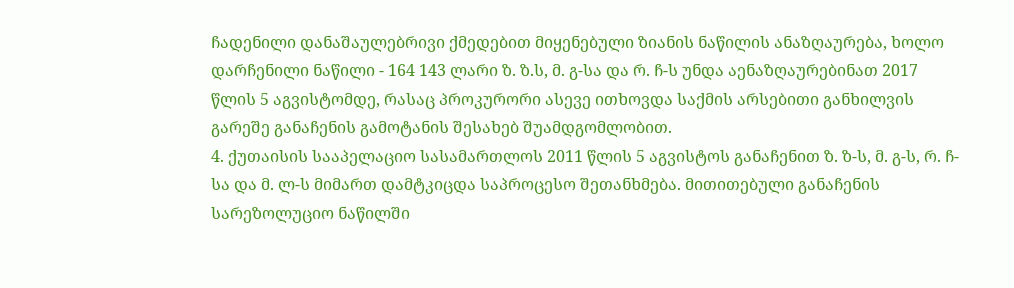ჩადენილი დანაშაულებრივი ქმედებით მიყენებული ზიანის ნაწილის ანაზღაურება, ხოლო დარჩენილი ნაწილი - 164 143 ლარი ზ. ზ.ს, მ. გ-სა და რ. ჩ-ს უნდა აენაზღაურებინათ 2017 წლის 5 აგვისტომდე, რასაც პროკურორი ასევე ითხოვდა საქმის არსებითი განხილვის გარეშე განაჩენის გამოტანის შესახებ შუამდგომლობით.
4. ქუთაისის სააპელაციო სასამართლოს 2011 წლის 5 აგვისტოს განაჩენით ზ. ზ-ს, მ. გ-ს, რ. ჩ-სა და მ. ლ-ს მიმართ დამტკიცდა საპროცესო შეთანხმება. მითითებული განაჩენის სარეზოლუციო ნაწილში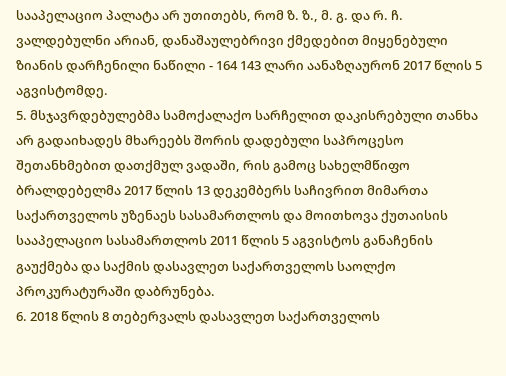სააპელაციო პალატა არ უთითებს, რომ ზ. ზ., მ. გ. და რ. ჩ. ვალდებულნი არიან, დანაშაულებრივი ქმედებით მიყენებული ზიანის დარჩენილი ნაწილი - 164 143 ლარი აანაზღაურონ 2017 წლის 5 აგვისტომდე.
5. მსჯავრდებულებმა სამოქალაქო სარჩელით დაკისრებული თანხა არ გადაიხადეს მხარეებს შორის დადებული საპროცესო შეთანხმებით დათქმულ ვადაში, რის გამოც სახელმწიფო ბრალდებელმა 2017 წლის 13 დეკემბერს საჩივრით მიმართა საქართველოს უზენაეს სასამართლოს და მოითხოვა ქუთაისის სააპელაციო სასამართლოს 2011 წლის 5 აგვისტოს განაჩენის გაუქმება და საქმის დასავლეთ საქართველოს საოლქო პროკურატურაში დაბრუნება.
6. 2018 წლის 8 თებერვალს დასავლეთ საქართველოს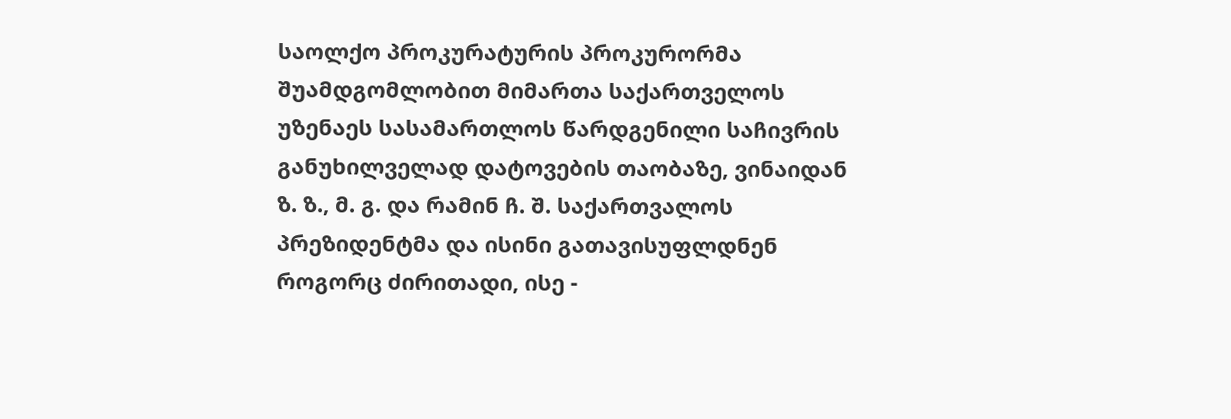საოლქო პროკურატურის პროკურორმა შუამდგომლობით მიმართა საქართველოს უზენაეს სასამართლოს წარდგენილი საჩივრის განუხილველად დატოვების თაობაზე, ვინაიდან ზ. ზ., მ. გ. და რამინ ჩ. შ. საქართვალოს პრეზიდენტმა და ისინი გათავისუფლდნენ როგორც ძირითადი, ისე -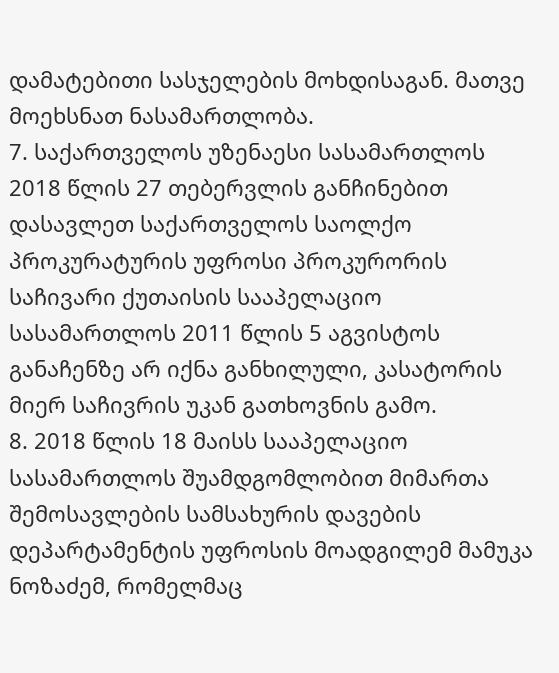დამატებითი სასჯელების მოხდისაგან. მათვე მოეხსნათ ნასამართლობა.
7. საქართველოს უზენაესი სასამართლოს 2018 წლის 27 თებერვლის განჩინებით დასავლეთ საქართველოს საოლქო პროკურატურის უფროსი პროკურორის საჩივარი ქუთაისის სააპელაციო სასამართლოს 2011 წლის 5 აგვისტოს განაჩენზე არ იქნა განხილული, კასატორის მიერ საჩივრის უკან გათხოვნის გამო.
8. 2018 წლის 18 მაისს სააპელაციო სასამართლოს შუამდგომლობით მიმართა შემოსავლების სამსახურის დავების დეპარტამენტის უფროსის მოადგილემ მამუკა ნოზაძემ, რომელმაც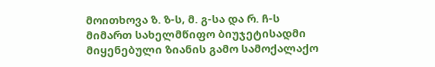მოითხოვა ზ. ზ-ს, მ. გ-სა და რ. ჩ-ს მიმართ სახელმწიფო ბიუჯეტისადმი მიყენებული ზიანის გამო სამოქალაქო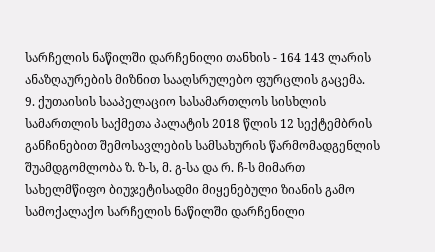სარჩელის ნაწილში დარჩენილი თანხის - 164 143 ლარის ანაზღაურების მიზნით სააღსრულებო ფურცლის გაცემა.
9. ქუთაისის სააპელაციო სასამართლოს სისხლის სამართლის საქმეთა პალატის 2018 წლის 12 სექტემბრის განჩინებით შემოსავლების სამსახურის წარმომადგენლის შუამდგომლობა ზ. ზ-ს, მ. გ-სა და რ. ჩ-ს მიმართ სახელმწიფო ბიუჯეტისადმი მიყენებული ზიანის გამო სამოქალაქო სარჩელის ნაწილში დარჩენილი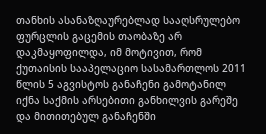თანხის ასანაზღაურებლად სააღსრულებო ფურცლის გაცემის თაობაზე არ დაკმაყოფილდა, იმ მოტივით, რომ ქუთაისის სააპელაციო სასამართლოს 2011 წლის 5 აგვისტოს განაჩენი გამოტანილ იქნა საქმის არსებითი განხილვის გარეშე და მითითებულ განაჩენში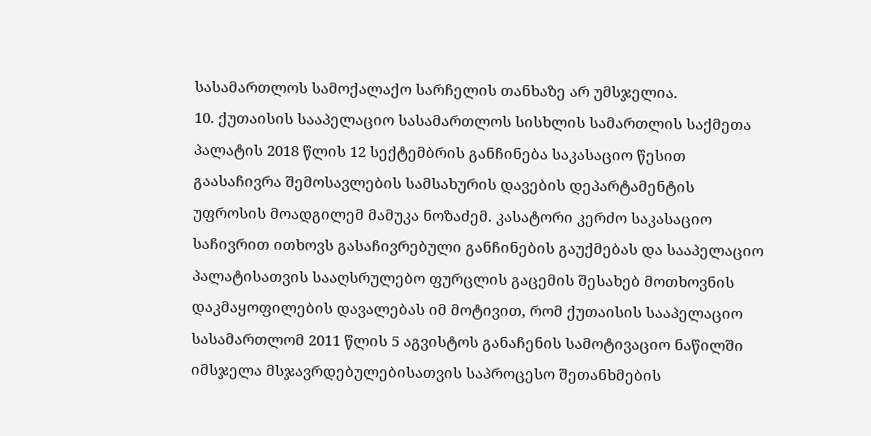სასამართლოს სამოქალაქო სარჩელის თანხაზე არ უმსჯელია.
10. ქუთაისის სააპელაციო სასამართლოს სისხლის სამართლის საქმეთა პალატის 2018 წლის 12 სექტემბრის განჩინება საკასაციო წესით გაასაჩივრა შემოსავლების სამსახურის დავების დეპარტამენტის უფროსის მოადგილემ მამუკა ნოზაძემ. კასატორი კერძო საკასაციო საჩივრით ითხოვს გასაჩივრებული განჩინების გაუქმებას და სააპელაციო პალატისათვის სააღსრულებო ფურცლის გაცემის შესახებ მოთხოვნის დაკმაყოფილების დავალებას იმ მოტივით, რომ ქუთაისის სააპელაციო სასამართლომ 2011 წლის 5 აგვისტოს განაჩენის სამოტივაციო ნაწილში იმსჯელა მსჯავრდებულებისათვის საპროცესო შეთანხმების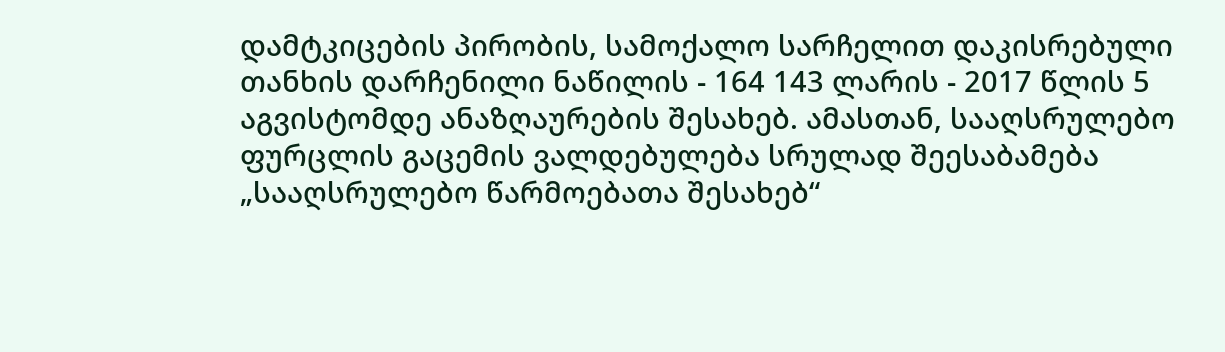დამტკიცების პირობის, სამოქალო სარჩელით დაკისრებული თანხის დარჩენილი ნაწილის - 164 143 ლარის - 2017 წლის 5 აგვისტომდე ანაზღაურების შესახებ. ამასთან, სააღსრულებო ფურცლის გაცემის ვალდებულება სრულად შეესაბამება „სააღსრულებო წარმოებათა შესახებ“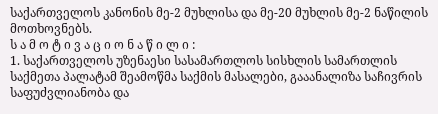საქართველოს კანონის მე-2 მუხლისა და მე-20 მუხლის მე-2 ნაწილის მოთხოვნებს.
ს ა მ ო ტ ი ვ ა ც ი ო ნ ა წ ი ლ ი :
1. საქართველოს უზენაესი სასამართლოს სისხლის სამართლის საქმეთა პალატამ შეამოწმა საქმის მასალები, გააანალიზა საჩივრის საფუძვლიანობა და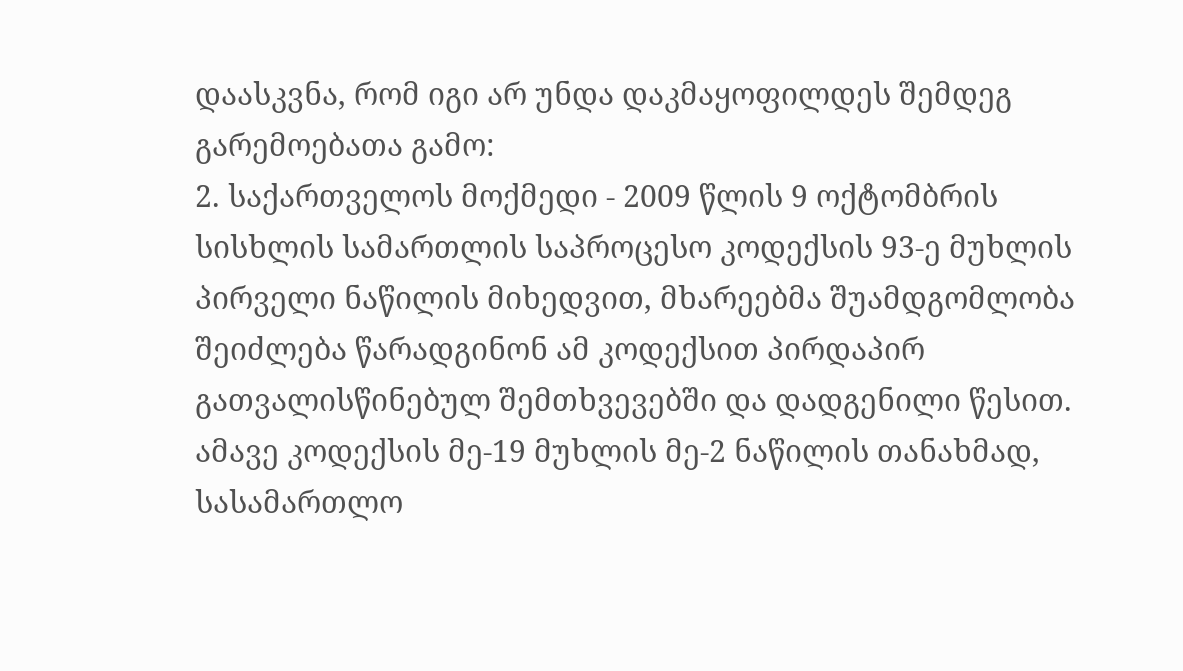დაასკვნა, რომ იგი არ უნდა დაკმაყოფილდეს შემდეგ გარემოებათა გამო:
2. საქართველოს მოქმედი - 2009 წლის 9 ოქტომბრის სისხლის სამართლის საპროცესო კოდექსის 93-ე მუხლის პირველი ნაწილის მიხედვით, მხარეებმა შუამდგომლობა შეიძლება წარადგინონ ამ კოდექსით პირდაპირ გათვალისწინებულ შემთხვევებში და დადგენილი წესით. ამავე კოდექსის მე-19 მუხლის მე-2 ნაწილის თანახმად, სასამართლო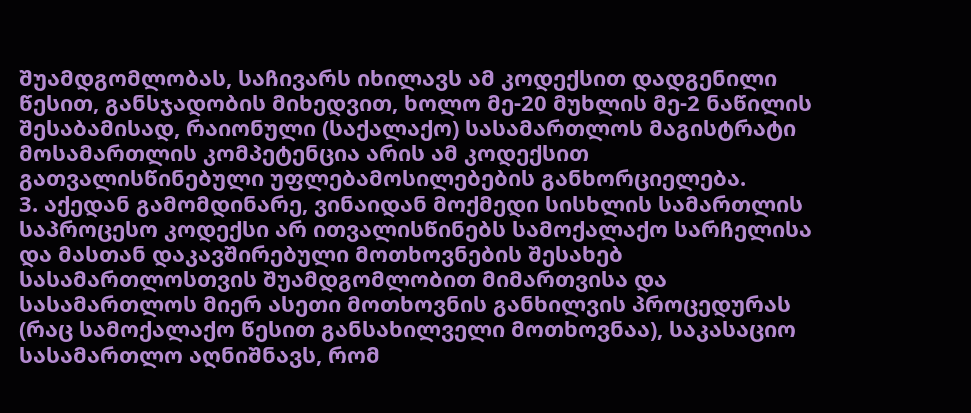შუამდგომლობას, საჩივარს იხილავს ამ კოდექსით დადგენილი წესით, განსჯადობის მიხედვით, ხოლო მე-20 მუხლის მე-2 ნაწილის შესაბამისად, რაიონული (საქალაქო) სასამართლოს მაგისტრატი მოსამართლის კომპეტენცია არის ამ კოდექსით გათვალისწინებული უფლებამოსილებების განხორციელება.
3. აქედან გამომდინარე, ვინაიდან მოქმედი სისხლის სამართლის საპროცესო კოდექსი არ ითვალისწინებს სამოქალაქო სარჩელისა და მასთან დაკავშირებული მოთხოვნების შესახებ სასამართლოსთვის შუამდგომლობით მიმართვისა და სასამართლოს მიერ ასეთი მოთხოვნის განხილვის პროცედურას (რაც სამოქალაქო წესით განსახილველი მოთხოვნაა), საკასაციო სასამართლო აღნიშნავს, რომ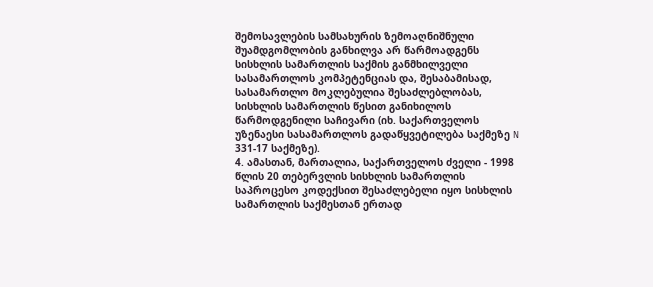შემოსავლების სამსახურის ზემოაღნიშნული შუამდგომლობის განხილვა არ წარმოადგენს სისხლის სამართლის საქმის განმხილველი სასამართლოს კომპეტენციას და, შესაბამისად, სასამართლო მოკლებულია შესაძლებლობას, სისხლის სამართლის წესით განიხილოს წარმოდგენილი საჩივარი (იხ. საქართველოს უზენაესი სასამართლოს გადაწყვეტილება საქმეზე N 331-17 საქმეზე).
4. ამასთან, მართალია, საქართველოს ძველი - 1998 წლის 20 თებერვლის სისხლის სამართლის საპროცესო კოდექსით შესაძლებელი იყო სისხლის სამართლის საქმესთან ერთად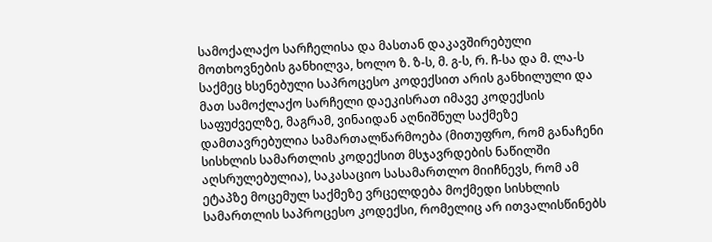სამოქალაქო სარჩელისა და მასთან დაკავშირებული მოთხოვნების განხილვა, ხოლო ზ. ზ-ს, მ. გ-ს, რ. ჩ-სა და მ. ლა-ს საქმეც ხსენებული საპროცესო კოდექსით არის განხილული და მათ სამოქლაქო სარჩელი დაეკისრათ იმავე კოდექსის საფუძველზე, მაგრამ, ვინაიდან აღნიშნულ საქმეზე დამთავრებულია სამართალწარმოება (მითუფრო, რომ განაჩენი სისხლის სამართლის კოდექსით მსჯავრდების ნაწილში აღსრულებულია), საკასაციო სასამართლო მიიჩნევს, რომ ამ ეტაპზე მოცემულ საქმეზე ვრცელდება მოქმედი სისხლის სამართლის საპროცესო კოდექსი, რომელიც არ ითვალისწინებს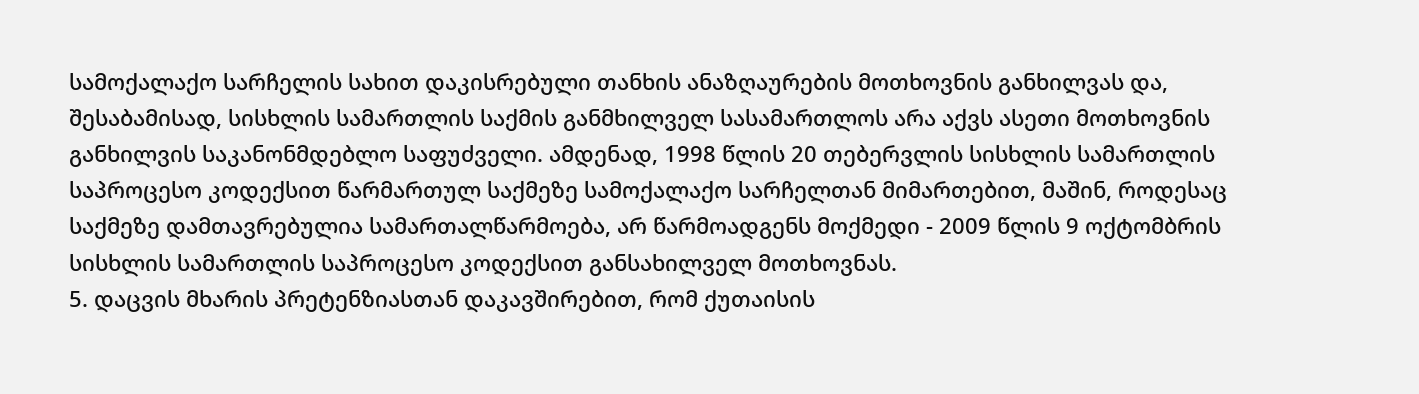სამოქალაქო სარჩელის სახით დაკისრებული თანხის ანაზღაურების მოთხოვნის განხილვას და, შესაბამისად, სისხლის სამართლის საქმის განმხილველ სასამართლოს არა აქვს ასეთი მოთხოვნის განხილვის საკანონმდებლო საფუძველი. ამდენად, 1998 წლის 20 თებერვლის სისხლის სამართლის საპროცესო კოდექსით წარმართულ საქმეზე სამოქალაქო სარჩელთან მიმართებით, მაშინ, როდესაც საქმეზე დამთავრებულია სამართალწარმოება, არ წარმოადგენს მოქმედი - 2009 წლის 9 ოქტომბრის სისხლის სამართლის საპროცესო კოდექსით განსახილველ მოთხოვნას.
5. დაცვის მხარის პრეტენზიასთან დაკავშირებით, რომ ქუთაისის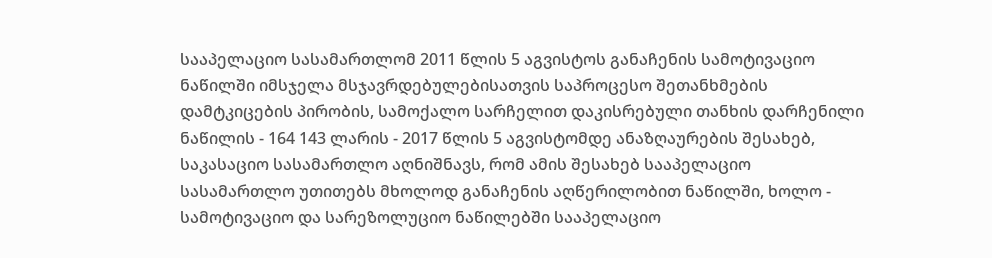სააპელაციო სასამართლომ 2011 წლის 5 აგვისტოს განაჩენის სამოტივაციო ნაწილში იმსჯელა მსჯავრდებულებისათვის საპროცესო შეთანხმების დამტკიცების პირობის, სამოქალო სარჩელით დაკისრებული თანხის დარჩენილი ნაწილის - 164 143 ლარის - 2017 წლის 5 აგვისტომდე ანაზღაურების შესახებ, საკასაციო სასამართლო აღნიშნავს, რომ ამის შესახებ სააპელაციო სასამართლო უთითებს მხოლოდ განაჩენის აღწერილობით ნაწილში, ხოლო - სამოტივაციო და სარეზოლუციო ნაწილებში სააპელაციო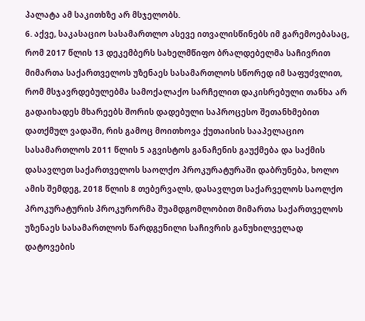პალატა ამ საკითხზე არ მსჯელობს.
6. აქვე, საკასაციო სასამართლო ასევე ითვალისწინებს იმ გარემოებასაც, რომ 2017 წლის 13 დეკემბერს სახელმწიფო ბრალდებელმა საჩივრით მიმართა საქართველოს უზენაეს სასამართლოს სწორედ იმ საფუძვლით, რომ მსჯავრდებულებმა სამოქალაქო სარჩელით დაკისრებული თანხა არ გადაიხადეს მხარეებს შორის დადებული საპროცესო შეთანხმებით დათქმულ ვადაში, რის გამოც მოითხოვა ქუთაისის სააპელაციო სასამართლოს 2011 წლის 5 აგვისტოს განაჩენის გაუქმება და საქმის დასავლეთ საქართველოს საოლქო პროკურატურაში დაბრუნება, ხოლო ამის შემდეგ, 2018 წლის 8 თებერვალს, დასავლეთ საქარველოს საოლქო პროკურატურის პროკურორმა შუამდგომლობით მიმართა საქართველოს უზენაეს სასამართლოს წარდგენილი საჩივრის განუხილველად დატოვების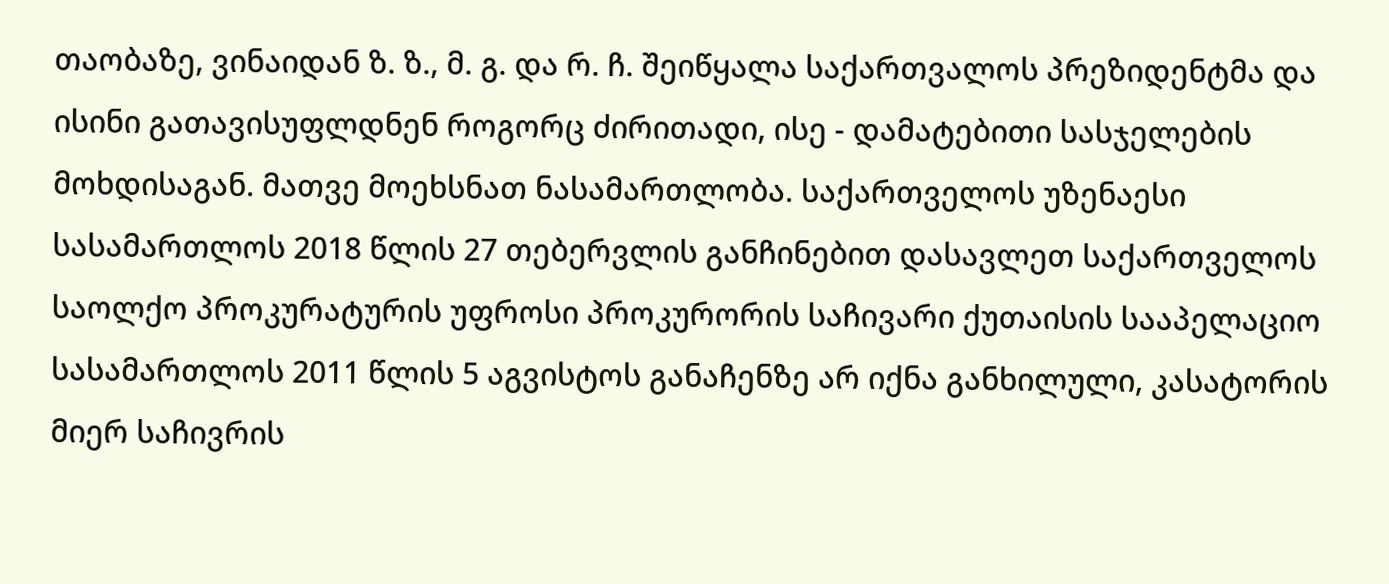თაობაზე, ვინაიდან ზ. ზ., მ. გ. და რ. ჩ. შეიწყალა საქართვალოს პრეზიდენტმა და ისინი გათავისუფლდნენ როგორც ძირითადი, ისე - დამატებითი სასჯელების მოხდისაგან. მათვე მოეხსნათ ნასამართლობა. საქართველოს უზენაესი სასამართლოს 2018 წლის 27 თებერვლის განჩინებით დასავლეთ საქართველოს საოლქო პროკურატურის უფროსი პროკურორის საჩივარი ქუთაისის სააპელაციო სასამართლოს 2011 წლის 5 აგვისტოს განაჩენზე არ იქნა განხილული, კასატორის მიერ საჩივრის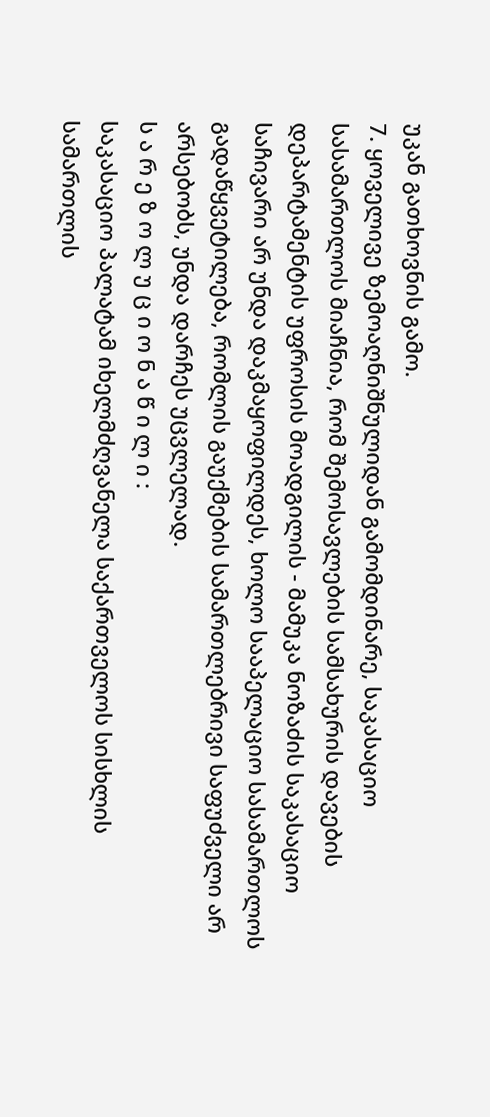უკან გათხოვნის გამო.
7. ყოველივე ზემოაღნიშნულიდან გამომდინარე, საკასაციო სასამართლოს მიაჩნია, რომ შემოსავლების სამსახურის დავების დეპარტამენტის უფროსის მოადგილის - მამუკა ნოზაძის საკასაციო საჩივარი არ უნდა დაკმაყოფილდეს, ხოლო სააპელაციო სასამართლოს გადაწყვეტილება, რომლის გაუქმების სამართლებრივი საფუძველი არ არსებობს, უნდა დარჩეს უცვლელად.
ს ა რ ე ზ ო ლ უ ც ი ო ნ ა წ ი ლ ი :
საკასაციო პალატამ იხელმძღვანელა საქართველოს სისხლის სამართლის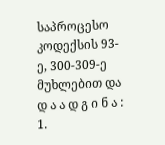საპროცესო კოდექსის 93-ე, 300-309-ე მუხლებით და
დ ა ა დ გ ი ნ ა :
1.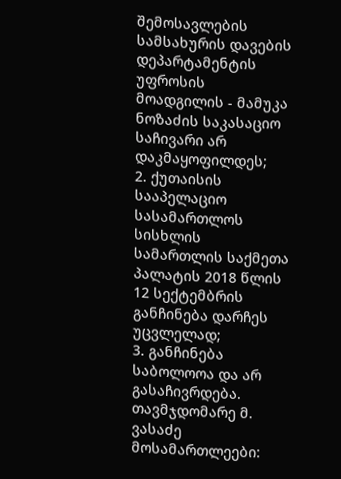შემოსავლების სამსახურის დავების დეპარტამენტის უფროსის მოადგილის - მამუკა ნოზაძის საკასაციო საჩივარი არ დაკმაყოფილდეს;
2. ქუთაისის სააპელაციო სასამართლოს სისხლის სამართლის საქმეთა პალატის 2018 წლის 12 სექტემბრის განჩინება დარჩეს უცვლელად;
3. განჩინება საბოლოოა და არ გასაჩივრდება.
თავმჯდომარე მ. ვასაძე
მოსამართლეები: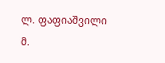ლ. ფაფიაშვილი
მ.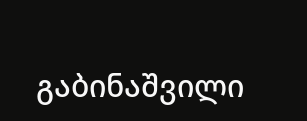გაბინაშვილი